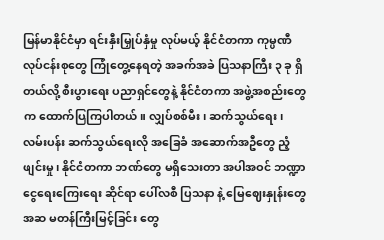မြန်မာနိုင်ငံမှာ ရင်းနှီးမြှုပ်နှံမှု လုပ်မယ့် နိုင်ငံတကာ ကုမ္ပဏီ လုပ်ငန်းစုတွေ ကြုံတွေ့နေရတဲ့ အခက်အခဲ ပြသနာကြီး ၃ ခု ရှိတယ်လို့ စီးပွားရေး ပညာရှင်တွေနဲ့ နိုင်ငံတကာ အဖွဲ့အစည်းတွေက ထောက်ပြကြပါတယ်။ လျှပ်စစ်မီး၊ ဆက်သွယ်ရေး၊ လမ်းပန်း ဆက်သွယ်ရေးလို အခြေခံ အဆောက်အဦတွေ ညံ့ဖျင်းမှု၊ နိုင်ငံတကာ ဘဏ်တွေ မရှိသေးတာ အပါအဝင် ဘဏ္ဍာ ငွေရေးကြေးရေး ဆိုင်ရာ ပေါ်လစီ ပြသနာ နဲ့ မြေဈေးနှုန်းတွေ အဆ မတန်ကြီးမြင့်ခြင်း တွေ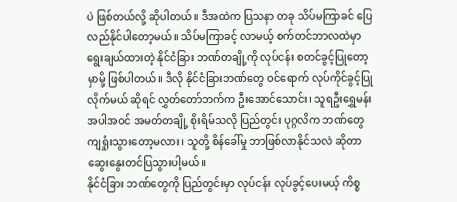ပဲ ဖြစ်တယ်လို့ ဆိုပါတယ်။ ဒီအထဲက ပြသနာ တခု သိပ်မကြာခင် ပြေလည်နိုင်ပါတော့မယ်။ သိပ်မကြာခင့် လာမယ့် စက်တင်ဘာလထဲမှာ ရွေးချယ်ထားတဲ့ နိုင်ငံခြား ဘဏ်တချို့ကို လုပ်ငန်း စတင်ခွင့်ပြုတော့မှာမို့ ဖြစ်ပါတယ်။ ဒီလို နိုင်ငံခြားဘဏ်တွေ ဝင်ရောက် လုပ်ကိုင်ခွင့်ပြုလိုက်မယ် ဆိုရင် လွှတ်တော်ဘက်က ဦးအောင်သောင်း၊ သူရဦးရွှေမန်း အပါအဝင် အမတ်တချို့ စိုးရိမ်သလို ပြည်တွင်း ပုဂ္ဂလိက ဘဏ်တွေ ကျရှုံးသွားတော့မလား၊ သူတို့ စိန်ခေါ်မှု ဘာဖြစ်လာနိုင်သလဲ ဆိုတာ ဆွေးနွေးတင်ပြသွားပါ့မယ်။
နိုင်ငံခြား ဘဏ်တွေကို ပြည်တွင်းမှာ လုပ်ငန်း လုပ်ခွင့်ပေးမယ့် ကိစ္စ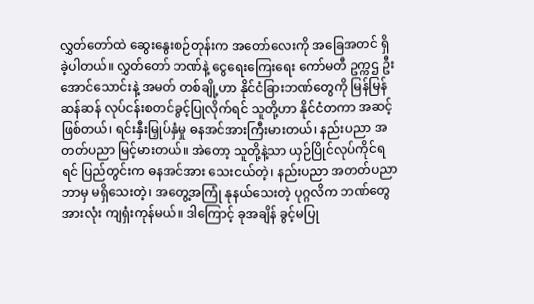လွှတ်တော်ထဲ ဆွေးနွေးစဉ်တုန်းက အတော်လေးကို အခြေအတင် ရှိခဲ့ပါတယ်။ လွှတ်တော် ဘဏ်နဲ့ ငွေရေးကြေးရေး ကော်မတီ ဥက္ကဌ ဦးအောင်သောင်းနဲ့ အမတ် တစ်ချို့ဟာ နိုင်ငံခြားဘဏ်တွေကို မြန်မြန်ဆန်ဆန် လုပ်ငန်းစတင်ခွင့်ပြုလိုက်ရင် သူတို့ဟာ နိုင်ငံတကာ အဆင့်ဖြစ်တယ်၊ ရင်းနှီးမြှုပ်နှံမှု ဓနအင်အားကြီးမားတယ်၊ နည်းပညာ အတတ်ပညာ မြင့်မားတယ်။ အဲတော့ သူတို့နဲ့သာ ယှဉ်ပြိုင်လုပ်ကိုင်ရရင် ပြည်တွင်းက ဓနအင်အား သေးငယ်တဲ့၊ နည်းပညာ အတတ်ပညာ ဘာမှ မရှိသေးတဲ့၊ အတွေ့အကြုံ နုနယ်သေးတဲ့ ပုဂ္ဂလိက ဘဏ်တွေ အားလုံး ကျရှံးကုန်မယ်။ ဒါကြောင့် ခုအချိန် ခွင့်မပြု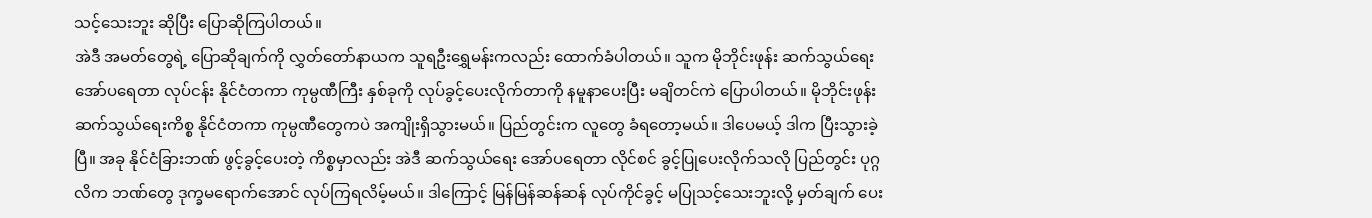သင့်သေးဘူး ဆိုပြီး ပြောဆိုကြပါတယ်။
အဲဒီ အမတ်တွေရဲ့ ပြောဆိုချက်ကို လွှတ်တော်နာယက သူရဦးရွှေမန်းကလည်း ထောက်ခံပါတယ်။ သူက မိုဘိုင်းဖုန်း ဆက်သွယ်ရေး အော်ပရေတာ လုပ်ငန်း နိုင်ငံတကာ ကုမ္ပဏီကြီး နှစ်ခုကို လုပ်ခွင့်ပေးလိုက်တာကို နမူနာပေးပြီး မချိတင်ကဲ ပြောပါတယ်။ မိုဘိုင်းဖုန်း ဆက်သွယ်ရေးကိစ္စ နိုင်ငံတကာ ကုမ္ပဏီတွေကပဲ အကျိုးရှိသွားမယ်။ ပြည်တွင်းက လူတွေ ခံရတော့မယ်။ ဒါပေမယ့် ဒါက ပြီးသွားခဲ့ပြီ။ အခု နိုင်ငံခြားဘဏ် ဖွင့်ခွင့်ပေးတဲ့ ကိစ္စမှာလည်း အဲဒီ ဆက်သွယ်ရေး အော်ပရေတာ လိုင်စင် ခွင့်ပြုပေးလိုက်သလို ပြည်တွင်း ပုဂ္ဂလိက ဘဏ်တွေ ဒုက္ခမရောက်အောင် လုပ်ကြရလိမ့်မယ်။ ဒါကြောင့် မြန်မြန်ဆန်ဆန် လုပ်ကိုင်ခွင့် မပြုသင့်သေးဘူးလို့ မှတ်ချက် ပေး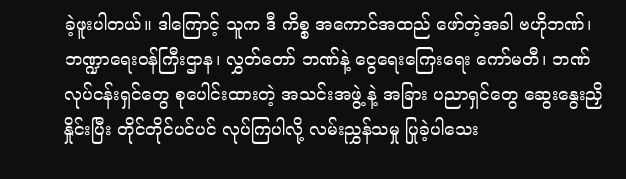ခဲ့ဖူးပါတယ်။ ဒါကြောင့် သူက ဒီ ကိစ္စ အကောင်အထည် ဖော်တဲ့အခါ ဗဟိုဘဏ်၊ ဘဏ္ဍာရေးဝန်ကြီးဌာန၊ လွှတ်တော် ဘဏ်နဲ့ ငွေရေးကြေးရေး ကော်မတီ၊ ဘဏ်လုပ်ငန်းရှင်တွေ စုပေါင်းထားတဲ့ အသင်းအဖွဲ့ နဲ့ အခြား ပညာရှင်တွေ ဆွေးနွေးညှိနှိုင်းပြီး တိုင်တိုင်ပင်ပင် လုပ်ကြပါလို့ လမ်းညွှန်သမှု ပြုခဲ့ပါသေး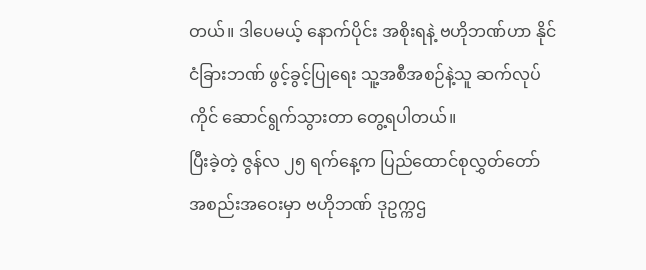တယ်။ ဒါပေမယ့် နောက်ပိုင်း အစိုးရနဲ့ ဗဟိုဘဏ်ဟာ နိုင်ငံခြားဘဏ် ဖွင့်ခွင့်ပြုရေး သူ့အစီအစဉ်နဲ့သူ ဆက်လုပ်ကိုင် ဆောင်ရွက်သွားတာ တွေ့ရပါတယ်။
ပြီးခဲ့တဲ့ ဇွန်လ ၂၅ ရက်နေ့က ပြည်ထောင်စုလွှတ်တော် အစည်းအဝေးမှာ ဗဟိုဘဏ် ဒုဥက္ကဌ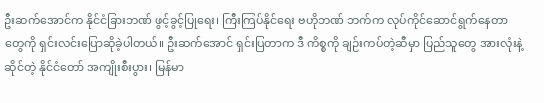ဦးဆက်အောင်က နိုင်ငံခြားဘဏ် ဖွင့်ခွင့်ပြုရေး၊ ကြီးကြပ်နိုင်ရေး ဗဟိုဘဏ် ဘက်က လုပ်ကိုင်ဆောင်ရွက်နေတာတွေကို ရှင်းလင်းပြောဆိုခဲ့ပါတယ်။ ဦးဆက်အောင် ရှင်းပြတာက ဒီ ကိစ္စကို ချဉ်းကပ်တဲ့ဆီမှာ ပြည်သူတွေ အားလုံးနဲ့ ဆိုင်တဲ့ နိုင်ငံတော် အကျိုးစီးပွား၊ မြန်မာ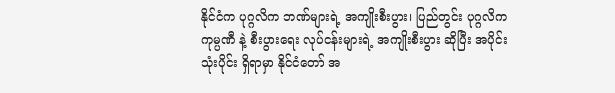နိုင်ငံက ပုဂ္ဂလိက ဘဏ်များရဲ့ အကျိုးစီးပွား၊ ပြည်တွင်း ပုဂ္ဂလိက ကုမ္ပဏီ နဲ့ စီးပွားရေး လုပ်ငန်းများရဲ့ အကျိုးစီးပွား ဆိုပြီး အပိုင်းသုံးပိုင်း ရှိရာမှာ နိုင်ငံတော် အ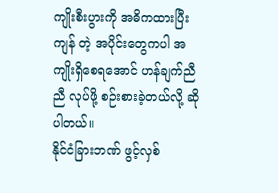ကျိုးစီးပွားကို အဓိကထားပြီး ကျန် တဲ့ အပိုင်းတွေကပါ အကျိုးရှိစေရအောင် ဟန်ချက်ညီညီ လုပ်ဖို့ စဉ်းစားခဲ့တယ်လို့ ဆိုပါတယ်။
နိုင်ငံခြားဘဏ် ဖွင့်လှစ်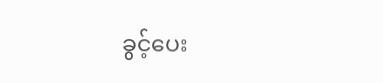ခွင့်ပေး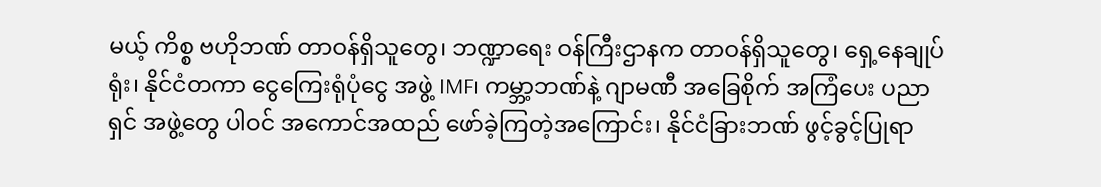မယ့် ကိစ္စ ဗဟိုဘဏ် တာဝန်ရှိသူတွေ၊ ဘဏ္ဍာရေး ဝန်ကြီးဌာနက တာဝန်ရှိသူတွေ၊ ရှေ့နေချုပ်ရုံး၊ နိုင်ငံတကာ ငွေကြေးရုံပုံငွေ အဖွဲ့ IMF၊ ကမ္ဘာ့ဘဏ်နဲ့ ဂျာမဏီ အခြေစိုက် အကြံပေး ပညာရှင် အဖွဲ့တွေ ပါဝင် အကောင်အထည် ဖော်ခဲ့ကြတဲ့အကြောင်း၊ နိုင်ငံခြားဘဏ် ဖွင့်ခွင့်ပြုရာ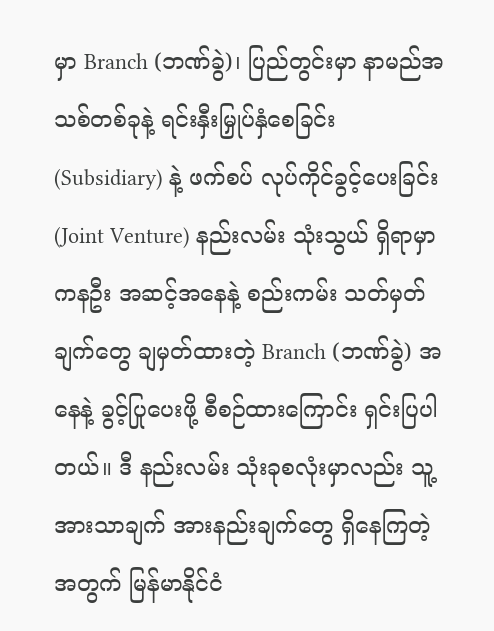မှာ Branch (ဘဏ်ခွဲ)၊ ပြည်တွင်းမှာ နာမည်အသစ်တစ်ခုနဲ့ ရင်းနှီးမြှုပ်နှံစေခြင်း (Subsidiary) နဲ့ ဖက်စပ် လုပ်ကိုင်ခွင့်ပေးခြင်း (Joint Venture) နည်းလမ်း သုံးသွယ် ရှိရာမှာ ကနဦး အဆင့်အနေနဲ့ စည်းကမ်း သတ်မှတ်ချက်တွေ ချမှတ်ထားတဲ့ Branch (ဘဏ်ခွဲ) အနေနဲ့ ခွင့်ပြုပေးဖို့ စီစဉ်ထားကြောင်း ရှင်းပြပါတယ်။ ဒီ နည်းလမ်း သုံးခုစလုံးမှာလည်း သူ့အားသာချက် အားနည်းချက်တွေ ရှိနေကြတဲ့အတွက် မြန်မာနိုင်ငံ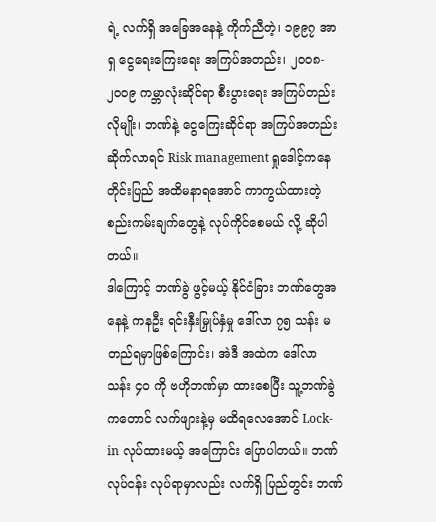ရဲ့ လက်ရှိ အခြေအနေနဲ့ ကိုက်ညီတဲ့၊ ၁၉၉၇ အာရှ ငွေရေးကြေးရေး အကြပ်အတည်း၊ ၂၀၀၈- ၂၀၀၉ ကမ္ဘာလုံးဆိုင်ရာ စီးပွားရေး အကြပ်တည်းလိုမျိုး၊ ဘဏ်နဲ့ ငွေကြေးဆိုင်ရာ အကြပ်အတည်း ဆိုက်လာရင် Risk management ရှုဒေါင့်ကနေ တိုင်းပြည် အထိမနာရအောင် ကာကွယ်ထားတဲ့ စည်းကမ်းချက်တွေနဲ့ လုပ်ကိုင်စေမယ် လို့ ဆိုပါတယ်။
ဒါကြောင့် ဘဏ်ခွဲ ဖွင့်မယ့် နိုင်ငံခြား ဘဏ်တွေအနေနဲ့ ကနဦး ရင်းနှီးမြှုပ်နှံမှု ဒေါ်လာ ၇၅ သန်း မတည်ရမှာဖြစ်ကြောင်း၊ အဲဒီ အထဲက ဒေါ်လာ သန်း ၄၀ ကို ဗဟိုဘဏ်မှာ ထားစေပြီး သူ့ဘဏ်ခွဲကတောင် လက်ဖျားနဲ့မှ မထိရလေအောင် Lock-in လုပ်ထားမယ့် အကြောင်း ပြောပါတယ်။ ဘဏ်လုပ်ငန်း လုပ်ရာမှာလည်း လက်ရှိ ပြည်တွင်း ဘဏ်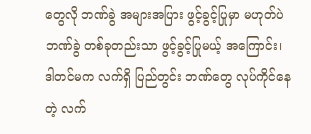တွေလို ဘဏ်ခွဲ အများအပြား ဖွင့်ခွင့်ပြုမှာ မဟုတ်ပဲ ဘဏ်ခွဲ တစ်ခုတည်းသာ ဖွင့်ခွင့်ပြုမယ့် အကြောင်း၊ ဒါတင်မက လက်ရှိ ပြည်တွင်း ဘဏ်တွေ လုပ်ကိုင်နေတဲ့ လက်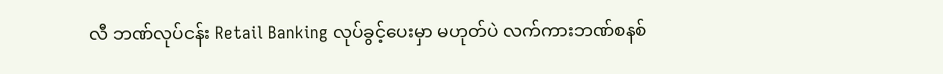လီ ဘဏ်လုပ်ငန်း Retail Banking လုပ်ခွင့်ပေးမှာ မဟုတ်ပဲ လက်ကားဘဏ်စနစ်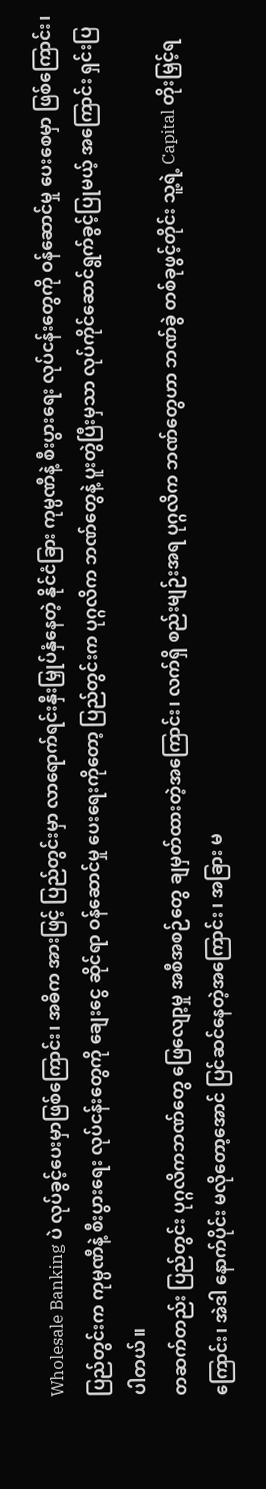Wholesale Banking ပဲ လုပ်ခွင့်ပေးမှာဖြစ်ကြောင်း၊ အဓိက အားဖြင့် ပြည်တွင်းမှာ လာရောက်ရင်းနှီးမြှုပ်နှံနေတဲ့ နိုင်ငံခြား ကုမ္ပဏီနဲ့ စီးပွားရေး လုပ်ငန်းတွေကို ဝန်ဆောင်မှု ပေးစေမှာ ဖြစ်ကြောင်း၊ ပြည်တွင်းက ကုမ္ပဏီနဲ့ စီးပွားရေး လုပ်ငန်းတွေကို ချေးငွေ ဆိုင်ရာ ဝန်ဆောင်မှု ပေးရေးကိုတော့ ပြည်တွင်းက ပုဂ္ဂလိက ဘဏ်တွေနဲ့ ပူးတွဲပြီးမှသာ လုပ်ကိုင်ဆောင်ရွက်ခွင့်ပြုမယ့် အကြောင်း ရှင်းပြပါတယ်။
တဆက်တည်း ပြည်တွင်း ပုဂ္ဂလိကဘဏ်တွေ ဖြေလျော့မှု အစီအစဉ်တွေ ချမှတ်ထားတဲ့အကြောင်း၊ လက်ရှိ စည်းမျဉ်းအရ ပုဂ္ဂလိက ဘဏ်တွေဟာ ဘဏ်ခွဲ တစ်ခုဖွင့်တိုင်း သူ့ရဲ့ Capital တိုးမြှင့်ရကြောင်း၊ အဲဒါ နောက်ပိုင်း မလိုတော့အောင် ပြင်ဆင်နေတဲ့အကြောင်း ၊ အခြား မ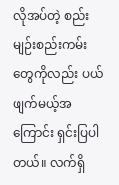လိုအပ်တဲ့ စည်းမျဉ်းစည်းကမ်း တွေကိုလည်း ပယ်ဖျက်မယ့်အကြောင်း ရှင်းပြပါတယ်။ လက်ရှိ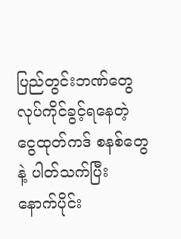ပြည်တွင်းဘဏ်တွေ လုပ်ကိုင်ခွင့်ရနေတဲ့ ငွေထုတ်ကဒ် စနစ်တွေနဲ့ ပါတ်သက်ပြီး နောက်ပိုင်း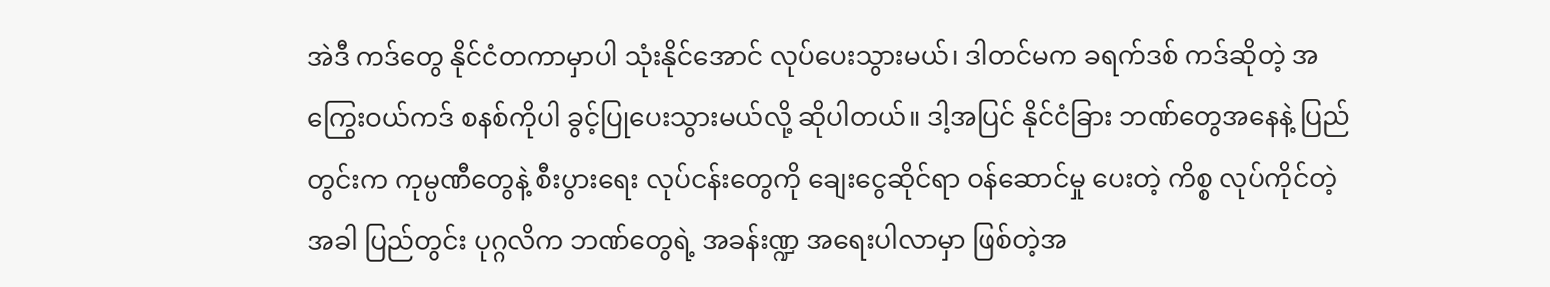အဲဒီ ကဒ်တွေ နိုင်ငံတကာမှာပါ သုံးနိုင်အောင် လုပ်ပေးသွားမယ်၊ ဒါတင်မက ခရက်ဒစ် ကဒ်ဆိုတဲ့ အကြွေးဝယ်ကဒ် စနစ်ကိုပါ ခွင့်ပြုပေးသွားမယ်လို့ ဆိုပါတယ်။ ဒါ့အပြင် နိုင်ငံခြား ဘဏ်တွေအနေနဲ့ ပြည်တွင်းက ကုမ္ပဏီတွေနဲ့ စီးပွားရေး လုပ်ငန်းတွေကို ချေးငွေဆိုင်ရာ ဝန်ဆောင်မှု ပေးတဲ့ ကိစ္စ လုပ်ကိုင်တဲ့အခါ ပြည်တွင်း ပုဂ္ဂလိက ဘဏ်တွေရဲ့ အခန်းဏ္ဍ အရေးပါလာမှာ ဖြစ်တဲ့အ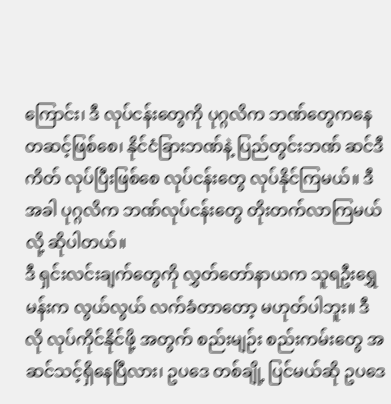ကြောင်း၊ ဒီ လုပ်ငန်းတွေကို ပုဂ္ဂလိက ဘဏ်တွေကနေ တဆင့်ဖြစ်စေ၊ နိုင်ငံခြားဘဏ်နဲ့ ပြည်တွင်းဘဏ် ဆင်ဒီကိတ် လုပ်ပြီးဖြစ်စေ လုပ်ငန်းတွေ လုပ်နိုင်ကြမယ်။ ဒီအခါ ပုဂ္ဂလိက ဘဏ်လုပ်ငန်းတွေ တိုးတက်လာကြမယ်လို့ ဆိုပါတယ်။
ဒီ ရှင်းလင်းချက်တွေကို လွှတ်တော်နာယက သူရဦးရွှေမန်းက လွယ်လွယ် လက်ခံတာတော့ မဟုတ်ပါဘူး။ ဒီလို လုပ်ကိုင်နိုင်ဖို့ အတွက် စည်းမျဉ်း စည်းကမ်းတွေ အဆင်သင့်ရှိနေပြီလား၊ ဥပဒေ တစ်ချို့ ပြင်မယ်ဆို ဥပဒေ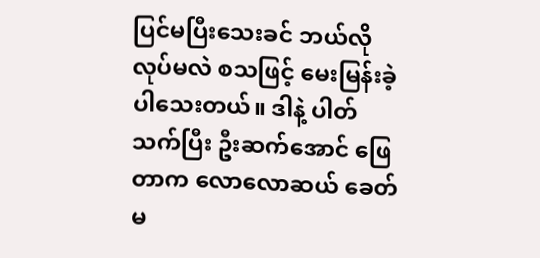ပြင်မပြီးသေးခင် ဘယ်လို လုပ်မလဲ စသဖြင့် မေးမြန်းခဲ့ပါသေးတယ်။ ဒါနဲ့ ပါတ်သက်ပြီး ဦးဆက်အောင် ဖြေတာက လောလောဆယ် ခေတ်မ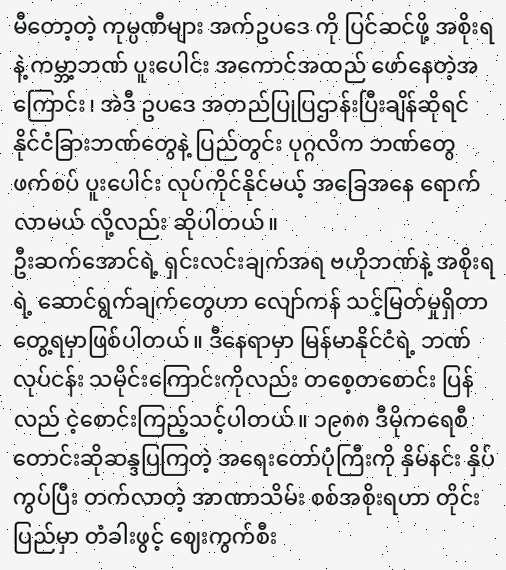မီတော့တဲ့ ကုမ္ပဏီများ အက်ဥပဒေ ကို ပြင်ဆင်ဖို့ အစိုးရနဲ့ ကမ္ဘာ့ဘဏ် ပူးပေါင်း အကောင်အထည် ဖော်နေတဲ့အကြောင်း၊ အဲဒီ ဥပဒေ အတည်ပြုပြဌာန်းပြီးချိန်ဆိုရင် နိုင်ငံခြားဘဏ်တွေနဲ့ ပြည်တွင်း ပုဂ္ဂလိက ဘဏ်တွေ ဖက်စပ် ပူးပေါင်း လုပ်ကိုင်နိုင်မယ့် အခြေအနေ ရောက်လာမယ် လို့လည်း ဆိုပါတယ်။
ဦးဆက်အောင်ရဲ့ ရှင်းလင်းချက်အရ ဗဟိုဘဏ်နဲ့ အစိုးရရဲ့ ဆောင်ရွက်ချက်တွေဟာ လျော်ကန် သင့်မြတ်မှုရှိတာ တွေ့ရမှာဖြစ်ပါတယ်။ ဒီနေရာမှာ မြန်မာနိုင်ငံရဲ့ ဘဏ်လုပ်ငန်း သမိုင်းကြောင်းကိုလည်း တစေ့တစောင်း ပြန်လည် ငဲ့စောင်းကြည့်သင့်ပါတယ်။ ၁၉၈၈ ဒီမိုကရေစီ တောင်းဆိုဆန္ဒပြကြတဲ့ အရေးတော်ပုံကြီးကို နှိမ်နင်း နှိပ်ကွပ်ပြီး တက်လာတဲ့ အာဏာသိမ်း စစ်အစိုးရဟာ တိုင်းပြည်မှာ တံခါးဖွင့် ဈေးကွက်စီး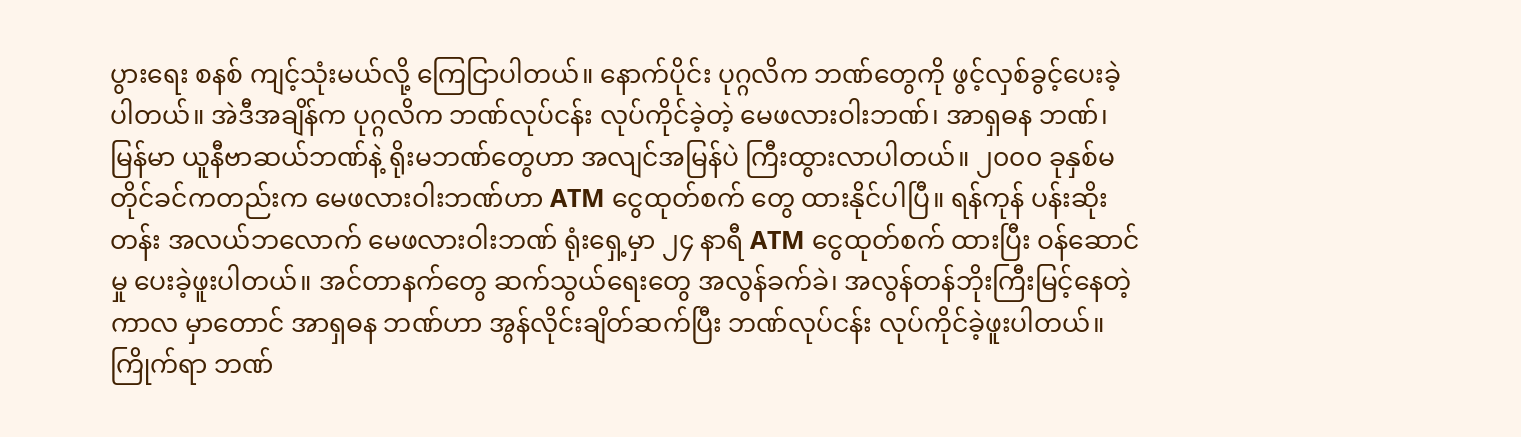ပွားရေး စနစ် ကျင့်သုံးမယ်လို့ ကြေငြာပါတယ်။ နောက်ပိုင်း ပုဂ္ဂလိက ဘဏ်တွေကို ဖွင့်လှစ်ခွင့်ပေးခဲ့ပါတယ်။ အဲဒီအချိန်က ပုဂ္ဂလိက ဘဏ်လုပ်ငန်း လုပ်ကိုင်ခဲ့တဲ့ မေဖလားဝါးဘဏ်၊ အာရှဓန ဘဏ်၊ မြန်မာ ယူနီဗာဆယ်ဘဏ်နဲ့ ရိုးမဘဏ်တွေဟာ အလျင်အမြန်ပဲ ကြီးထွားလာပါတယ်။ ၂၀၀၀ ခုနှစ်မတိုင်ခင်ကတည်းက မေဖလားဝါးဘဏ်ဟာ ATM ငွေထုတ်စက် တွေ ထားနိုင်ပါပြီ။ ရန်ကုန် ပန်းဆိုးတန်း အလယ်ဘလောက် မေဖလားဝါးဘဏ် ရုံးရှေ့မှာ ၂၄ နာရီ ATM ငွေထုတ်စက် ထားပြီး ဝန်ဆောင်မှု ပေးခဲ့ဖူးပါတယ်။ အင်တာနက်တွေ ဆက်သွယ်ရေးတွေ အလွန်ခက်ခဲ၊ အလွန်တန်ဘိုးကြီးမြင့်နေတဲ့ ကာလ မှာတောင် အာရှဓန ဘဏ်ဟာ အွန်လိုင်းချိတ်ဆက်ပြီး ဘဏ်လုပ်ငန်း လုပ်ကိုင်ခဲ့ဖူးပါတယ်။ ကြိုက်ရာ ဘဏ်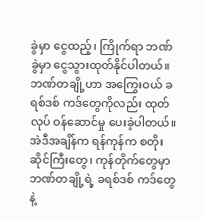ခွဲမှာ ငွေထည့်၊ ကြိုက်ရာ ဘဏ်ခွဲမှာ ငွေသွားထုတ်နိုင်ပါတယ်။
ဘဏ်တချို့ဟာ အကြွေးဝယ် ခရစ်ဒစ် ကဒ်တွေကိုလည်း ထုတ်လုပ် ဝန်ဆောင်မှု ပေးခဲ့ပါတယ်။ အဲဒီအချိန်က ရန်ကုန်က စတိုးဆိုင်ကြီးတွေ၊ ကုန်တိုက်တွေမှာ ဘဏ်တချို့ရဲ့ ခရစ်ဒစ် ကဒ်တွေနဲ့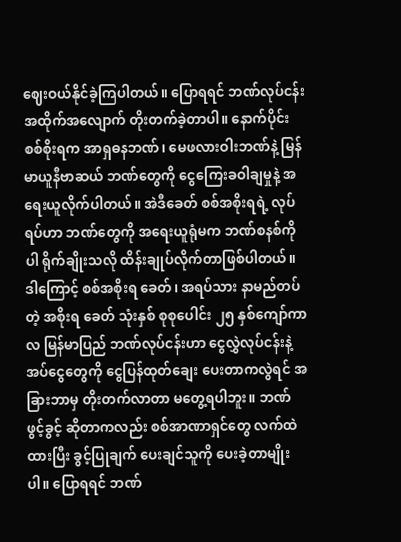ဈေးဝယ်နိုင်ခဲ့ကြပါတယ်။ ပြောရရင် ဘဏ်လုပ်ငန်း အထိုက်အလျောက် တိုးတက်ခဲ့တာပါ။ နောက်ပိုင်း စစ်စိုးရက အာရှဓနဘဏ်၊ မေဖလားဝါးဘဏ်နဲ့ မြန်မာယူနီဗာဆယ် ဘဏ်တွေကို ငွေကြေးခဝါချမှုနဲ့ အရေးယူလိုက်ပါတယ်။ အဲဒီခေတ် စစ်အစိုးရရဲ့ လုပ်ရပ်ဟာ ဘဏ်တွေကို အရေးယူရုံမက ဘဏ်စနစ်ကိုပါ ရိုက်ချိုးသလို ထိန်းချုပ်လိုက်တာဖြစ်ပါတယ်။ ဒါကြောင့် စစ်အစိုးရ ခေတ်၊ အရပ်သား နာမည်တပ်တဲ့ အစိုးရ ခေတ် သုံးနှစ် စုစုပေါင်း ၂၅ နှစ်ကျော်ကာလ မြန်မာပြည် ဘဏ်လုပ်ငန်းဟာ ငွေလွှဲလုပ်ငန်းနဲ့ အပ်ငွေတွေကို ငွေပြန်ထုတ်ချေး ပေးတာကလွဲရင် အခြားဘာမှ တိုးတက်လာတာ မတွေ့ရပါဘူး။ ဘဏ်ဖွင့်ခွင့် ဆိုတာကလည်း စစ်အာဏာရှင်တွေ လက်ထဲထားပြီး ခွင့်ပြုချက် ပေးချင်သူကို ပေးခဲ့တာမျိုးပါ။ ပြောရရင် ဘဏ်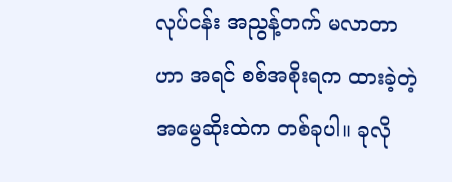လုပ်ငန်း အညွန့်တက် မလာတာဟာ အရင် စစ်အစိုးရက ထားခဲ့တဲ့ အမွေဆိုးထဲက တစ်ခုပါ။ ခုလို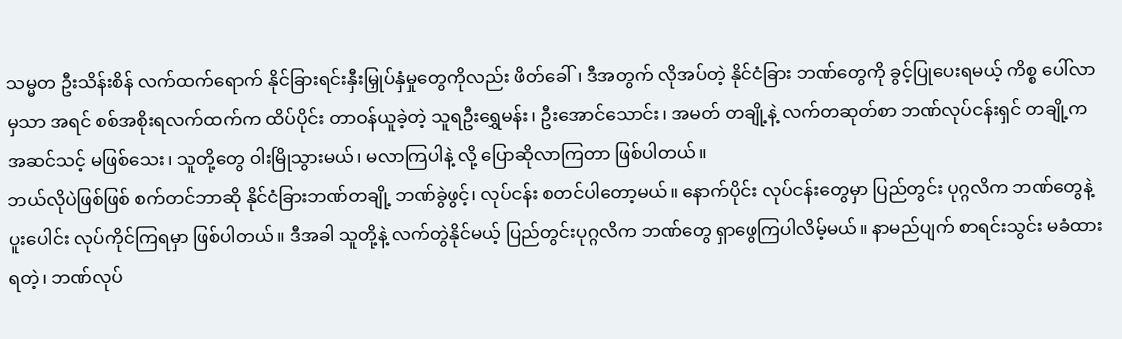သမ္မတ ဦးသိန်းစိန် လက်ထက်ရောက် နိုင်ခြားရင်းနှီးမြှုပ်နှံမှုတွေကိုလည်း ဖိတ်ခေါ်၊ ဒီအတွက် လိုအပ်တဲ့ နိုင်ငံခြား ဘဏ်တွေကို ခွင့်ပြုပေးရမယ့် ကိစ္စ ပေါ်လာမှသာ အရင် စစ်အစိုးရလက်ထက်က ထိပ်ပိုင်း တာဝန်ယူခဲ့တဲ့ သူရဦးရွှေမန်း၊ ဦးအောင်သောင်း၊ အမတ် တချို့နဲ့ လက်တဆုတ်စာ ဘဏ်လုပ်ငန်းရှင် တချို့က အဆင်သင့် မဖြစ်သေး၊ သူတို့တွေ ဝါးမြိုသွားမယ်၊ မလာကြပါနဲ့ လို့ ပြောဆိုလာကြတာ ဖြစ်ပါတယ်။
ဘယ်လိုပဲဖြစ်ဖြစ် စက်တင်ဘာဆို နိုင်ငံခြားဘဏ်တချို့ ဘဏ်ခွဲဖွင့်၊ လုပ်ငန်း စတင်ပါတော့မယ်။ နောက်ပိုင်း လုပ်ငန်းတွေမှာ ပြည်တွင်း ပုဂ္ဂလိက ဘဏ်တွေနဲ့ ပူးပေါင်း လုပ်ကိုင်ကြရမှာ ဖြစ်ပါတယ်။ ဒီအခါ သူတို့နဲ့ လက်တွဲနိုင်မယ့် ပြည်တွင်းပုဂ္ဂလိက ဘဏ်တွေ ရှာဖွေကြပါလိမ့်မယ်။ နာမည်ပျက် စာရင်းသွင်း မခံထားရတဲ့၊ ဘဏ်လုပ်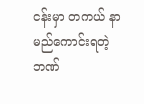ငန်းမှာ တကယ် နာမည်ကောင်းရတဲ့ ဘဏ်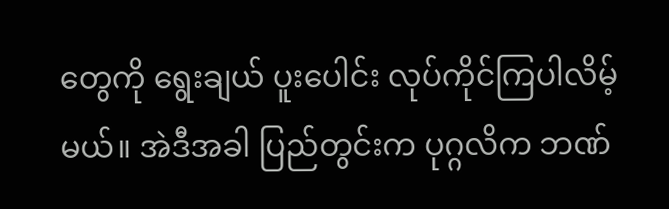တွေကို ရွေးချယ် ပူးပေါင်း လုပ်ကိုင်ကြပါလိမ့်မယ်။ အဲဒီအခါ ပြည်တွင်းက ပုဂ္ဂလိက ဘဏ်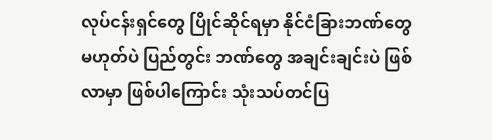လုပ်ငန်းရှင်တွေ ပြိုင်ဆိုင်ရမှာ နိုင်ငံခြားဘဏ်တွေ မဟုတ်ပဲ ပြည်တွင်း ဘဏ်တွေ အချင်းချင်းပဲ ဖြစ်လာမှာ ဖြစ်ပါကြောင်း သုံးသပ်တင်ပြ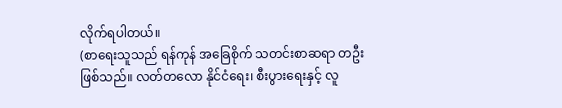လိုက်ရပါတယ်။
(စာရေးသူသည် ရန်ကုန် အခြေစိုက် သတင်းစာဆရာ တဦးဖြစ်သည်။ လတ်တလော နိုင်ငံရေး၊ စီးပွားရေးနှင့် လူ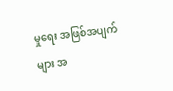မှုရေး အဖြစ်အပျက်များ အ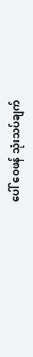ပေါ် ဝေဖန် သုံးသပ်ချက်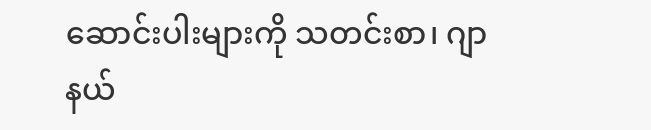ဆောင်းပါးများကို သတင်းစာ၊ ဂျာနယ်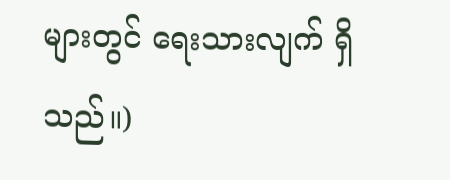များတွင် ရေးသားလျက် ရှိသည်။)